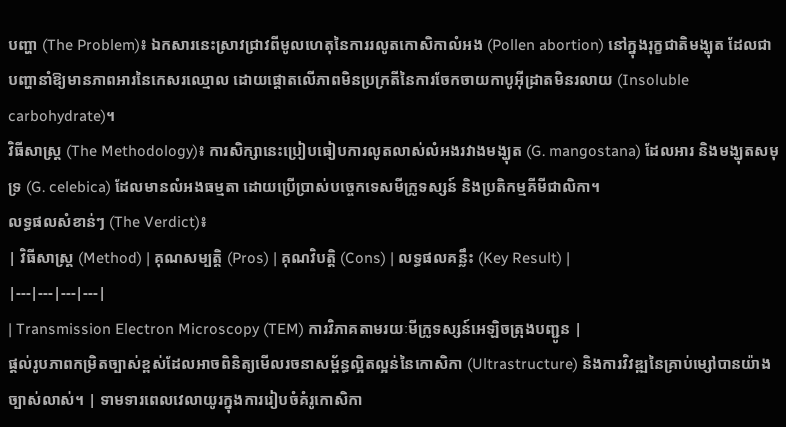បញ្ហា (The Problem)៖ ឯកសារនេះស្រាវជ្រាវពីមូលហេតុនៃការរលូតកោសិកាលំអង (Pollen abortion) នៅក្នុងរុក្ខជាតិមង្ឃុត ដែលជាបញ្ហានាំឱ្យមានភាពអារនៃកេសរឈ្មោល ដោយផ្តោតលើភាពមិនប្រក្រតីនៃការចែកចាយកាបូអ៊ីដ្រាតមិនរលាយ (Insoluble carbohydrate)។
វិធីសាស្ត្រ (The Methodology)៖ ការសិក្សានេះប្រៀបធៀបការលូតលាស់លំអងរវាងមង្ឃុត (G. mangostana) ដែលអារ និងមង្ឃុតសមុទ្រ (G. celebica) ដែលមានលំអងធម្មតា ដោយប្រើប្រាស់បច្ចេកទេសមីក្រូទស្សន៍ និងប្រតិកម្មគីមីជាលិកា។
លទ្ធផលសំខាន់ៗ (The Verdict)៖
| វិធីសាស្ត្រ (Method) | គុណសម្បត្តិ (Pros) | គុណវិបត្តិ (Cons) | លទ្ធផលគន្លឹះ (Key Result) |
|---|---|---|---|
| Transmission Electron Microscopy (TEM) ការវិភាគតាមរយៈមីក្រូទស្សន៍អេឡិចត្រុងបញ្ជូន |
ផ្តល់រូបភាពកម្រិតច្បាស់ខ្ពស់ដែលអាចពិនិត្យមើលរចនាសម្ព័ន្ធល្អិតល្អន់នៃកោសិកា (Ultrastructure) និងការវិវឌ្ឍនៃគ្រាប់ម្សៅបានយ៉ាងច្បាស់លាស់។ | ទាមទារពេលវេលាយូរក្នុងការរៀបចំគំរូកោសិកា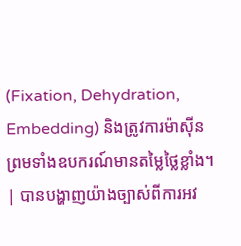(Fixation, Dehydration, Embedding) និងត្រូវការម៉ាស៊ីនព្រមទាំងឧបករណ៍មានតម្លៃថ្លៃខ្លាំង។ | បានបង្ហាញយ៉ាងច្បាស់ពីការអវ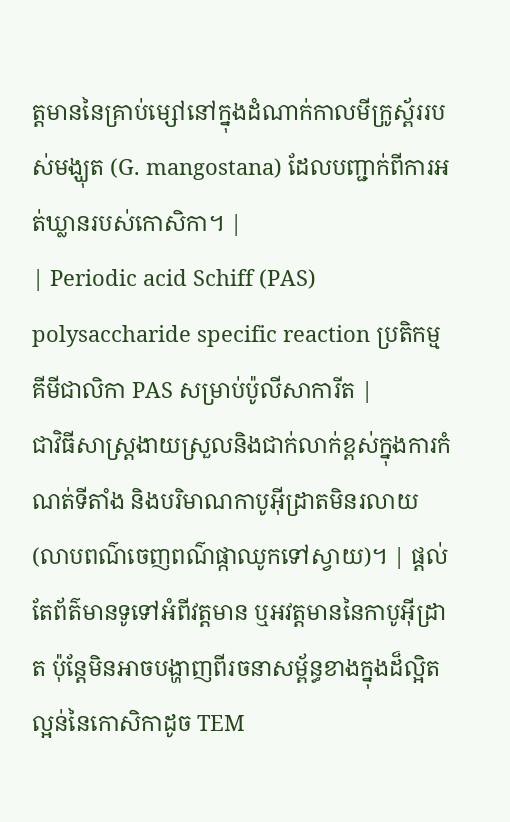ត្តមាននៃគ្រាប់ម្សៅនៅក្នុងដំណាក់កាលមីក្រូស្ព័ររបស់មង្ឃុត (G. mangostana) ដែលបញ្ជាក់ពីការអត់ឃ្លានរបស់កោសិកា។ |
| Periodic acid Schiff (PAS) polysaccharide specific reaction ប្រតិកម្មគីមីជាលិកា PAS សម្រាប់ប៉ូលីសាការីត |
ជាវិធីសាស្ត្រងាយស្រួលនិងជាក់លាក់ខ្ពស់ក្នុងការកំណត់ទីតាំង និងបរិមាណកាបូអ៊ីដ្រាតមិនរលាយ (លាបពណ៌ចេញពណ៌ផ្កាឈូកទៅស្វាយ)។ | ផ្តល់តែព័ត៌មានទូទៅអំពីវត្តមាន ឬអវត្តមាននៃកាបូអ៊ីដ្រាត ប៉ុន្តែមិនអាចបង្ហាញពីរចនាសម្ព័ន្ធខាងក្នុងដ៏ល្អិតល្អន់នៃកោសិកាដូច TEM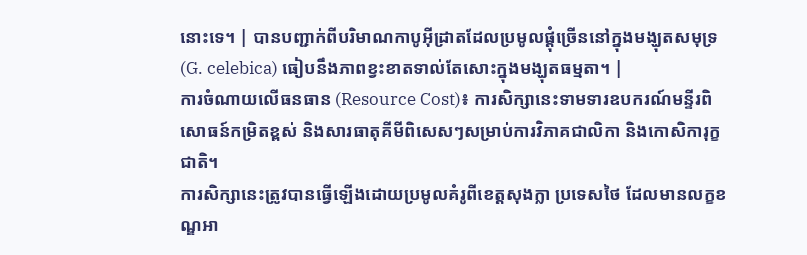នោះទេ។ | បានបញ្ជាក់ពីបរិមាណកាបូអ៊ីដ្រាតដែលប្រមូលផ្តុំច្រើននៅក្នុងមង្ឃុតសមុទ្រ (G. celebica) ធៀបនឹងភាពខ្វះខាតទាល់តែសោះក្នុងមង្ឃុតធម្មតា។ |
ការចំណាយលើធនធាន (Resource Cost)៖ ការសិក្សានេះទាមទារឧបករណ៍មន្ទីរពិសោធន៍កម្រិតខ្ពស់ និងសារធាតុគីមីពិសេសៗសម្រាប់ការវិភាគជាលិកា និងកោសិការុក្ខជាតិ។
ការសិក្សានេះត្រូវបានធ្វើឡើងដោយប្រមូលគំរូពីខេត្តសុងក្លា ប្រទេសថៃ ដែលមានលក្ខខណ្ឌអា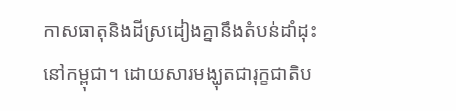កាសធាតុនិងដីស្រដៀងគ្នានឹងតំបន់ដាំដុះនៅកម្ពុជា។ ដោយសារមង្ឃុតជារុក្ខជាតិប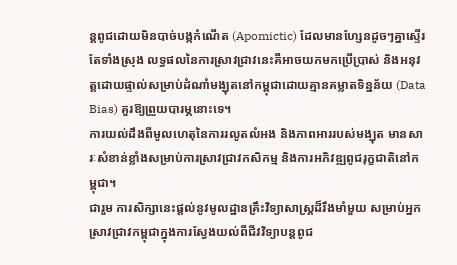ន្តពូជដោយមិនបាច់បង្កកំណើត (Apomictic) ដែលមានហ្សែនដូចៗគ្នាស្ទើរតែទាំងស្រុង លទ្ធផលនៃការស្រាវជ្រាវនេះគឺអាចយកមកប្រើប្រាស់ និងអនុវត្តដោយផ្ទាល់សម្រាប់ដំណាំមង្ឃុតនៅកម្ពុជាដោយគ្មានគម្លាតទិន្នន័យ (Data Bias) គួរឱ្យព្រួយបារម្ភនោះទេ។
ការយល់ដឹងពីមូលហេតុនៃការរលូតលំអង និងភាពអាររបស់មង្ឃុត មានសារៈសំខាន់ខ្លាំងសម្រាប់ការស្រាវជ្រាវកសិកម្ម និងការអភិវឌ្ឍពូជរុក្ខជាតិនៅកម្ពុជា។
ជារួម ការសិក្សានេះផ្តល់នូវមូលដ្ឋានគ្រឹះវិទ្យាសាស្ត្រដ៏រឹងមាំមួយ សម្រាប់អ្នកស្រាវជ្រាវកម្ពុជាក្នុងការស្វែងយល់ពីជីវវិទ្យាបន្តពូជ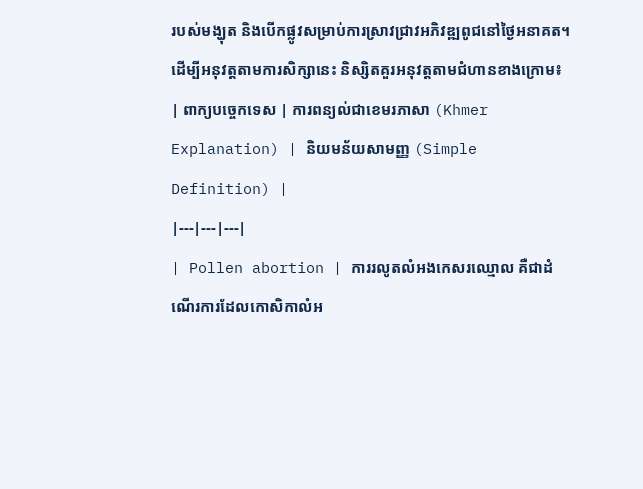របស់មង្ឃុត និងបើកផ្លូវសម្រាប់ការស្រាវជ្រាវអភិវឌ្ឍពូជនៅថ្ងៃអនាគត។
ដើម្បីអនុវត្តតាមការសិក្សានេះ និស្សិតគួរអនុវត្តតាមជំហានខាងក្រោម៖
| ពាក្យបច្ចេកទេស | ការពន្យល់ជាខេមរភាសា (Khmer Explanation) | និយមន័យសាមញ្ញ (Simple Definition) |
|---|---|---|
| Pollen abortion | ការរលូតលំអងកេសរឈ្មោល គឺជាដំណើរការដែលកោសិកាលំអ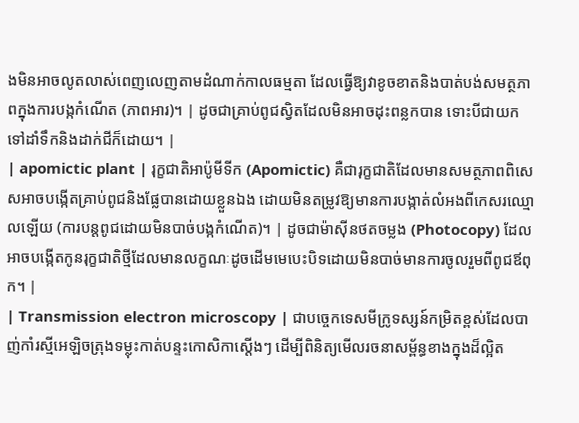ងមិនអាចលូតលាស់ពេញលេញតាមដំណាក់កាលធម្មតា ដែលធ្វើឱ្យវាខូចខាតនិងបាត់បង់សមត្ថភាពក្នុងការបង្កកំណើត (ភាពអារ)។ | ដូចជាគ្រាប់ពូជស្វិតដែលមិនអាចដុះពន្លកបាន ទោះបីជាយកទៅដាំទឹកនិងដាក់ជីក៏ដោយ។ |
| apomictic plant | រុក្ខជាតិអាប៉ូមីទីក (Apomictic) គឺជារុក្ខជាតិដែលមានសមត្ថភាពពិសេសអាចបង្កើតគ្រាប់ពូជនិងផ្លែបានដោយខ្លួនឯង ដោយមិនតម្រូវឱ្យមានការបង្កាត់លំអងពីកេសរឈ្មោលឡើយ (ការបន្តពូជដោយមិនបាច់បង្កកំណើត)។ | ដូចជាម៉ាស៊ីនថតចម្លង (Photocopy) ដែលអាចបង្កើតកូនរុក្ខជាតិថ្មីដែលមានលក្ខណៈដូចដើមមេបេះបិទដោយមិនបាច់មានការចូលរួមពីពូជឪពុក។ |
| Transmission electron microscopy | ជាបច្ចេកទេសមីក្រូទស្សន៍កម្រិតខ្ពស់ដែលបាញ់កាំរស្មីអេឡិចត្រុងទម្លុះកាត់បន្ទះកោសិកាស្តើងៗ ដើម្បីពិនិត្យមើលរចនាសម្ព័ន្ធខាងក្នុងដ៏ល្អិត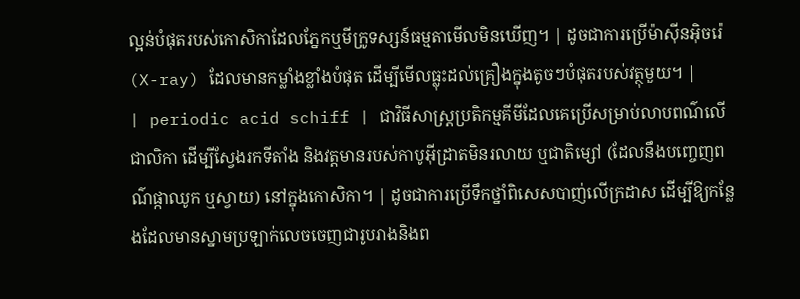ល្អន់បំផុតរបស់កោសិកាដែលភ្នែកឬមីក្រូទស្សន៍ធម្មតាមើលមិនឃើញ។ | ដូចជាការប្រើម៉ាស៊ីនអ៊ិចរ៉េ (X-ray) ដែលមានកម្លាំងខ្លាំងបំផុត ដើម្បីមើលធ្លុះដល់គ្រឿងក្នុងតូចៗបំផុតរបស់វត្ថុមួយ។ |
| periodic acid schiff | ជាវិធីសាស្ត្រប្រតិកម្មគីមីដែលគេប្រើសម្រាប់លាបពណ៌លើជាលិកា ដើម្បីស្វែងរកទីតាំង និងវត្តមានរបស់កាបូអ៊ីដ្រាតមិនរលាយ ឬជាតិម្សៅ (ដែលនឹងបញ្ចេញពណ៌ផ្កាឈូក ឬស្វាយ) នៅក្នុងកោសិកា។ | ដូចជាការប្រើទឹកថ្នាំពិសេសបាញ់លើក្រដាស ដើម្បីឱ្យកន្លែងដែលមានស្នាមប្រឡាក់លេចចេញជារូបរាងនិងព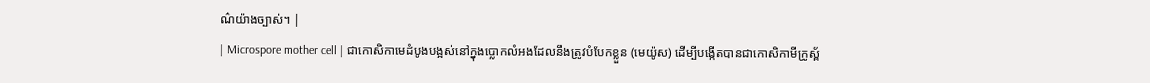ណ៌យ៉ាងច្បាស់។ |
| Microspore mother cell | ជាកោសិកាមេដំបូងបង្អស់នៅក្នុងប្លោកលំអងដែលនឹងត្រូវបំបែកខ្លួន (មេយ៉ូស) ដើម្បីបង្កើតបានជាកោសិកាមីក្រូស្ព័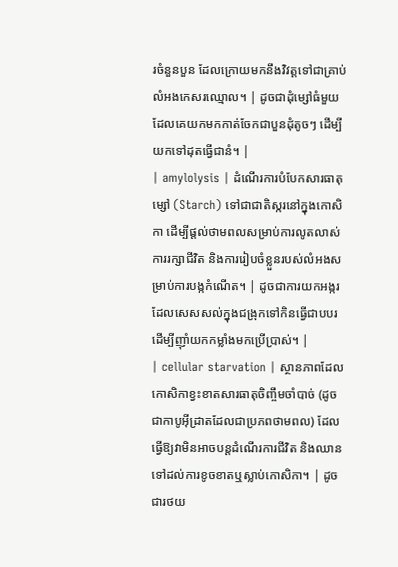រចំនួនបួន ដែលក្រោយមកនឹងវិវត្តទៅជាគ្រាប់លំអងកេសរឈ្មោល។ | ដូចជាដុំម្សៅធំមួយ ដែលគេយកមកកាត់ចែកជាបួនដុំតូចៗ ដើម្បីយកទៅដុតធ្វើជានំ។ |
| amylolysis | ដំណើរការបំបែកសារធាតុម្សៅ (Starch) ទៅជាជាតិស្ករនៅក្នុងកោសិកា ដើម្បីផ្តល់ថាមពលសម្រាប់ការលូតលាស់ ការរក្សាជីវិត និងការរៀបចំខ្លួនរបស់លំអងសម្រាប់ការបង្កកំណើត។ | ដូចជាការយកអង្ករដែលសេសសល់ក្នុងជង្រុកទៅកិនធ្វើជាបបរ ដើម្បីញ៉ាំយកកម្លាំងមកប្រើប្រាស់។ |
| cellular starvation | ស្ថានភាពដែលកោសិកាខ្វះខាតសារធាតុចិញ្ចឹមចាំបាច់ (ដូចជាកាបូអ៊ីដ្រាតដែលជាប្រភពថាមពល) ដែលធ្វើឱ្យវាមិនអាចបន្តដំណើរការជីវិត និងឈានទៅដល់ការខូចខាតឬស្លាប់កោសិកា។ | ដូចជារថយ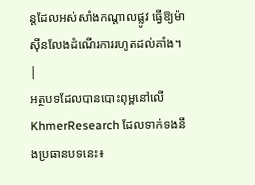ន្តដែលអស់សាំងកណ្តាលផ្លូវ ធ្វើឱ្យម៉ាស៊ីនលែងដំណើរការរហូតដល់គាំង។ |
អត្ថបទដែលបានបោះពុម្ពនៅលើ KhmerResearch ដែលទាក់ទងនឹងប្រធានបទនេះ៖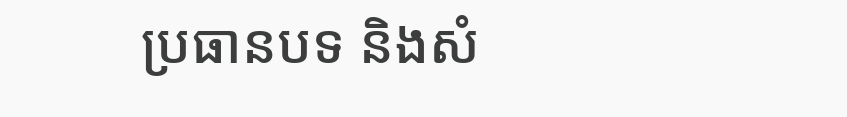ប្រធានបទ និងសំ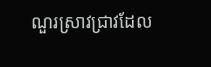ណួរស្រាវជ្រាវដែល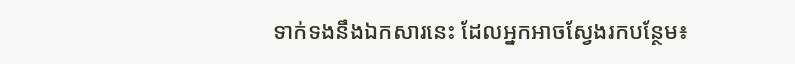ទាក់ទងនឹងឯកសារនេះ ដែលអ្នកអាចស្វែងរកបន្ថែម៖